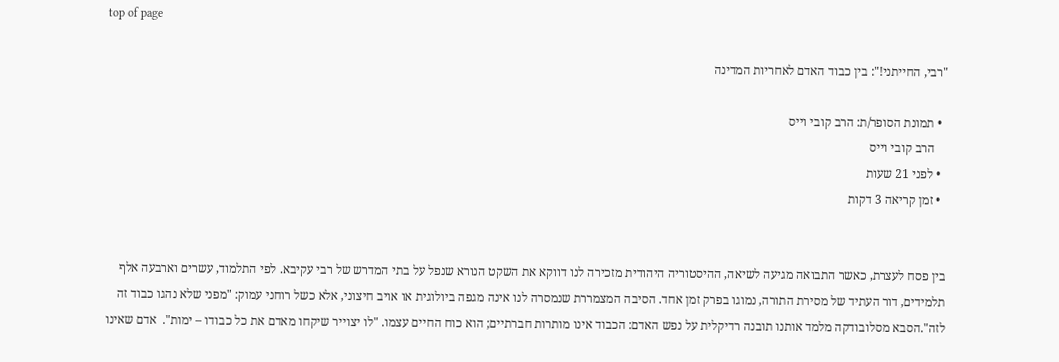top of page

"רבי, החייתני!": בין כבוד האדם לאחריות המדינה

  • תמונת הסופר/ת: הרב קובי וייס
    הרב קובי וייס
  • לפני 21 שעות
  • זמן קריאה 3 דקות


בין פסח לעצרת, כאשר התבואה מגיעה לשיאה, ההיסטוריה היהודית מזכירה לנו דווקא את השקט הנורא שנפל על בתי המדרש של רבי עקיבא. לפי התלמוד, עשרים וארבעה אלף תלמידים, דור העתיד של מסירת התורה, נמוגו בפרק זמן אחד. הסיבה המצמררת שנמסרה לנו אינה מגפה ביולוגית או אויב חיצוני, אלא כשל רוחני עמוק: "מפני שלא נהגו כבוד זה לזה".הסבא מסלובודקה מלמד אותנו תובנה רדיקלית על נפש האדם: הכבוד אינו מותרות חברתיים; הוא כוח החיים עצמו. "לו יצוייר שיקחו מאדם את כל כבודו – ימות".  אדם שאינו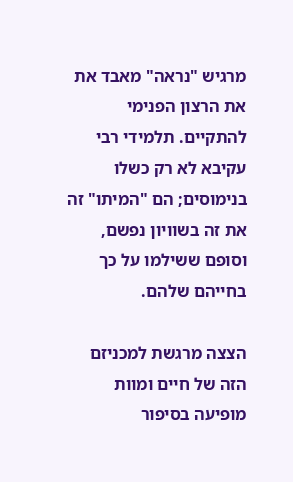מרגיש "נראה" מאבד את את הרצון הפנימי להתקיים. תלמידי רבי עקיבא לא רק כשלו בנימוסים; הם "המיתו" זה את זה בשוויון נפשם, וסופם ששילמו על כך בחייהם שלהם.

הצצה מרגשת למכניזם הזה של חיים ומוות מופיעה בסיפור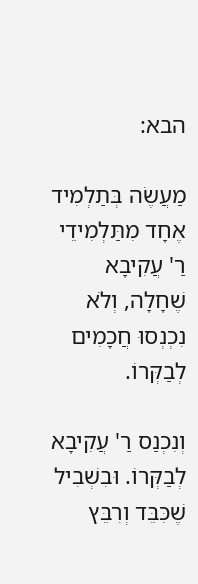הבא:

מַעֲשֶׂה בְּתַלְמִיד אֶחָד מִתַּלְמִידֵי רַ' עֲקִיבָא שֶׁחָלָה, וְלֹא נִכְנְסוּ חֲכָמִים לְבַקְּרוֹ.

וְנִכְנַס רַ' עֲקִיבָא לְבַקְּרוֹ. וּבִשְׁבִיל שֶׁכִּבֵּד וְרִבֵּץ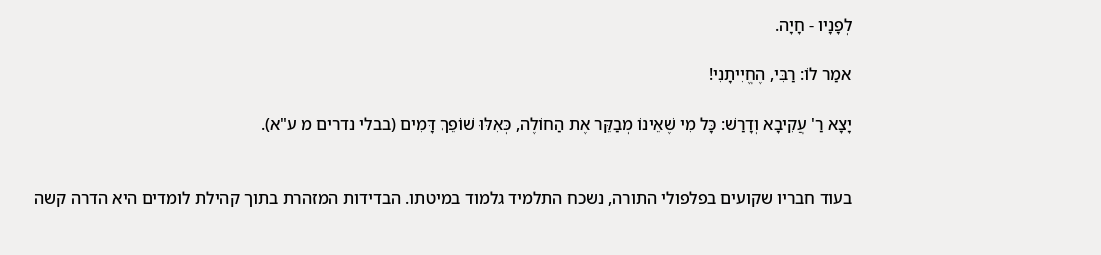לְפָנָיו - חָיָה.

אמַר לוֹ: רַבִּי, הֶחֱיִיתָנִי!

יָצָא רַ' עֲקִיבָא וְדָרַשׁ: כָּל מִי שֶׁאֵינוֹ מְבַקֵּר אֶת הַחוֹלֶה, כְּאִלּוּ שׁוֹפֵךְ דָּמִים (בבלי נדרים מ ע"א).


בעוד חבריו שקועים בפלפולי התורה, נשכח התלמיד גלמוד במיטתו. הבדידות המזהרת בתוך קהילת לומדים היא הדרה קשה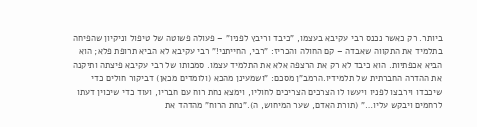ביותר. רק כאשר נכנס רבי עקיבא בעצמו, "כיבד וריבץ לפניו" – פעולה פשוטה של טיפול וניקיון שהפיחה בתלמיד את התקווה שאבדה – קם החולה והכריז: "רבי, החייתני!" רבי עקיבא לא הביא תרופת פלא; הוא הביא אכפתיות. הוא כיבד לא רק את הרצפה אלא את התלמיד עצמו. סמכותו של רבי עקיבא פיצתה ותיקנה את ההדרה החברתית של תלמידיו.הרמב”ן מסכם: "ושמעינן מהכא (ולומדים מכאן) דביקור חולים כדי שיכבדו וירבצו לפניו ויעשו לו הצרכים הצריכים לחוליו, וימצא נחת רוח עם חבריו, ועוד כדי שיכוין דעתו לרחמים ויבקש עליו…" (תורת האדם, שער המיחוש, ה)."נחת הרוח" מהדהד את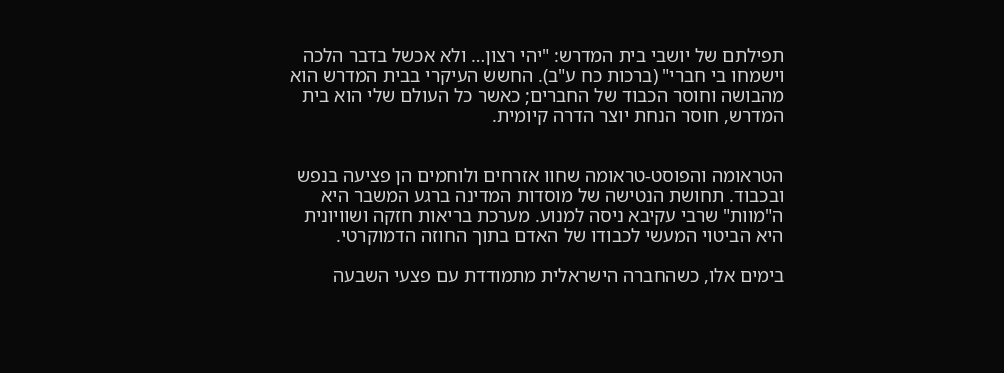תפילתם של יושבי בית המדרש: "יהי רצון… ולא אכשל בדבר הלכה וישמחו בי חברי" (ברכות כח ע"ב). החשש העיקרי בבית המדרש הוא מהבושה וחוסר הכבוד של החברים; כאשר כל העולם שלי הוא בית המדרש, חוסר הנחת יוצר הדרה קיומית.


הטראומה והפוסט-טראומה שחוו אזרחים ולוחמים הן פציעה בנפש ובכבוד. תחושת הנטישה של מוסדות המדינה ברגע המשבר היא ה"מוות" שרבי עקיבא ניסה למנוע. מערכת בריאות חזקה ושוויונית היא הביטוי המעשי לכבודו של האדם בתוך החוזה הדמוקרטי.

בימים אלו, כשהחברה הישראלית מתמודדת עם פצעי השבעה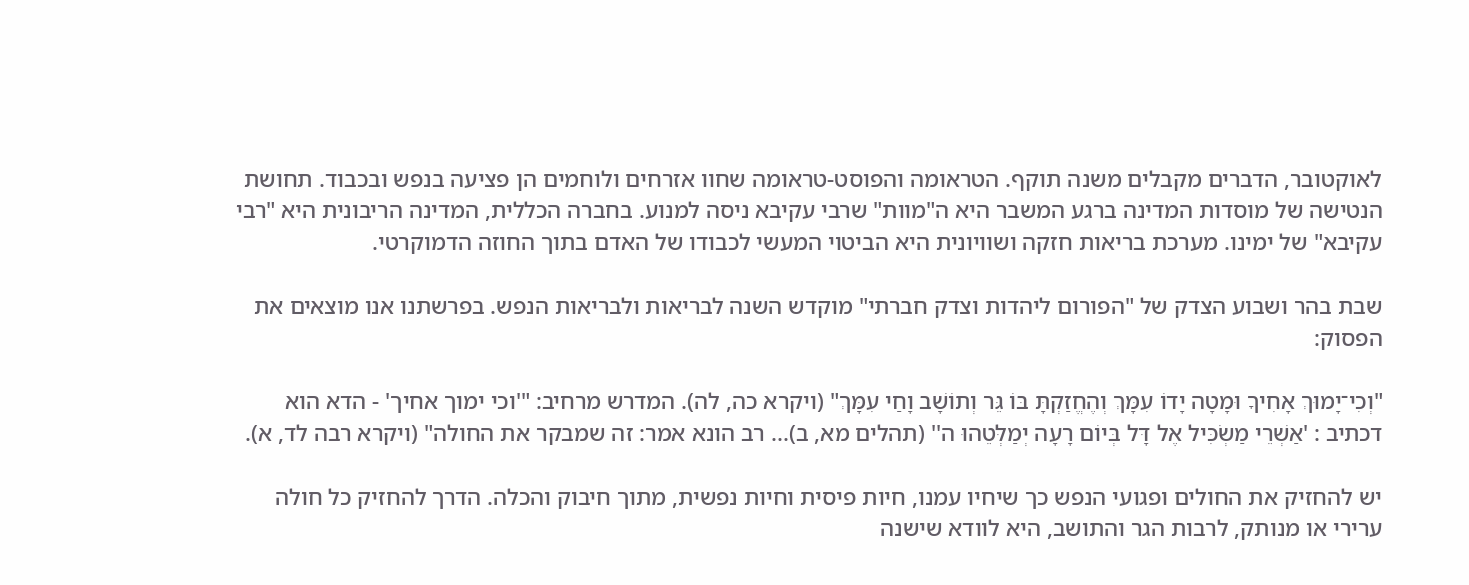לאוקטובר, הדברים מקבלים משנה תוקף. הטראומה והפוסט-טראומה שחוו אזרחים ולוחמים הן פציעה בנפש ובכבוד. תחושת הנטישה של מוסדות המדינה ברגע המשבר היא ה"מוות" שרבי עקיבא ניסה למנוע. בחברה הכללית, המדינה הריבונית היא "רבי עקיבא" של ימינו. מערכת בריאות חזקה ושוויונית היא הביטוי המעשי לכבודו של האדם בתוך החוזה הדמוקרטי.

שבת בהר ושבוע הצדק של "הפורום ליהדות וצדק חברתי" מוקדש השנה לבריאות ולבריאות הנפש. בפרשתנו אנו מוצאים את הפסוק:

"וְכִי־יָמוּךְ אָחִיךָ וּמָטָה יָדוֹ עִמָּךְ וְהֶחֱזַקְתָּ בּוֹ גֵּר וְתוֹשָׁב וָחַי עִמָּךְ" (ויקרא כה, לה). המדרש מרחיב: "'וכי ימוך אחיך' - הדא הוא דכתיב : 'אַשְׁרֵי מַשְׂכִּיל אֶל דָּל בְּיוֹם רָעָה יְמַלְּטֵהוּ ה'' (תהלים מא, ב)... רב הונא אמר: זה שמבקר את החולה" (ויקרא רבה לד, א).

יש להחזיק את החולים ופגועי הנפש כך שיחיו עמנו, חיות פיסית וחיות נפשית, מתוך חיבוק והכלה. הדרך להחזיק כל חולה ערירי או מנותק, לרבות הגר והתושב, היא לוודא שישנה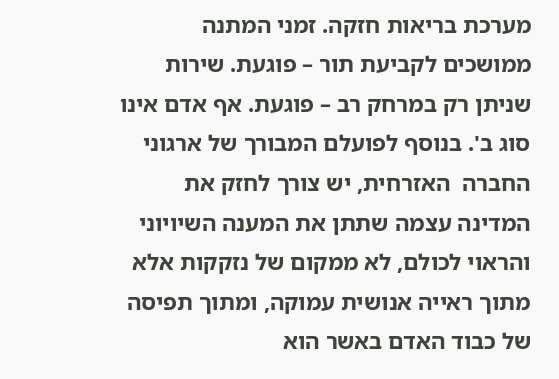מערכת בריאות חזקה. זמני המתנה ממושכים לקביעת תור – פוגעת. שירות שניתן רק במרחק רב – פוגעת. אף אדם אינו סוג ב'. בנוסף לפועלם המבורך של ארגוני החברה  האזרחית, יש צורך לחזק את המדינה עצמה שתתן את המענה השיויוני והראוי לכולם, לא ממקום של נזקקות אלא מתוך ראייה אנושית עמוקה, ומתוך תפיסה של כבוד האדם באשר הוא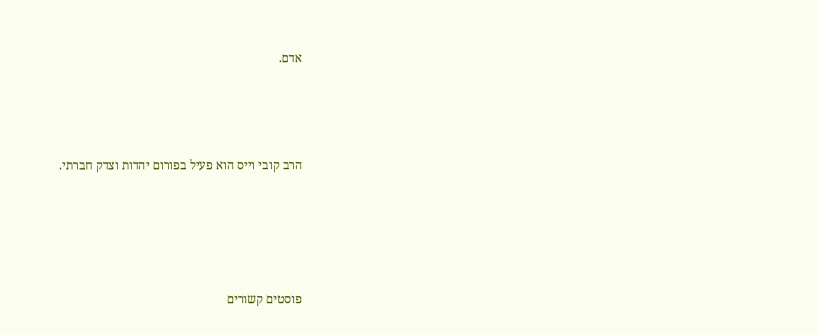אדם.



הרב קובי וייס הוא פעיל בפורום יהדות וצדק חברתי.




פוסטים קשורים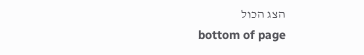הצג הכול
bottom of page